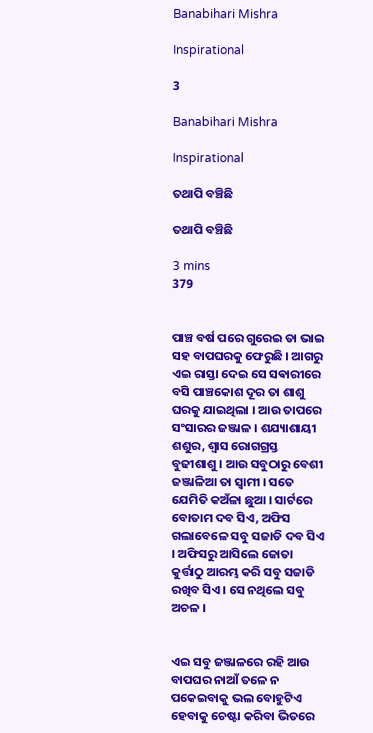Banabihari Mishra

Inspirational

3

Banabihari Mishra

Inspirational

ତଥାପି ବଞ୍ଚିଛି

ତଥାପି ବଞ୍ଚିଛି

3 mins
379


ପାଞ୍ଚ ବର୍ଷ ପରେ ଗୁରେଇ ତା ଭାଇ ସହ ବାପଘରକୁ ଫେରୁଛି । ଆଗରୁ ଏଇ ରାସ୍ତା ଦେଇ ସେ ସଵାରୀରେ ବସି ପାଞ୍ଚକୋଶ ଦୂର ତା ଶାଶୁ ଘରକୁ ଯାଇଥିଲା । ଆଉ ତାପରେ ସଂସାରର ଜଞ୍ଜାଳ । ଶଯ୍ୟାଶାୟୀ ଶଶୁର, ଶ୍ବାସ ରୋଗଗ୍ରସ୍ତ ବୁଢୀଶାଶୁ । ଆଉ ସବୁଠାରୁ ବେଶୀ ଜଞ୍ଜାଳିଆ ତା ସ୍ୱାମୀ । ସତେ ଯେମିତି କଅଁଳା ଛୁଆ । ସାର୍ଟରେ ବୋତାମ ଦବ ସିଏ, ଅଫିସ ଗଲାବେଳେ ସବୁ ସଜାଡି ଦବ ସିଏ । ଅଫିସରୁ ଆସିଲେ ଜୋତା କୁର୍ତ୍ତାଠୁ ଆରମ୍ଭ କରି ସବୁ ସଜାଡି ରଖିବ ସିଏ । ସେ ନଥିଲେ ସବୁ ଅଚଳ ।


ଏଇ ସବୁ ଜଞ୍ଜାଳରେ ରହି ଆଉ ବାପଘର ନାଆଁ ତଳେ ନ ପକେଇବାକୁ ଭଲ ବୋହୁଟିଏ ହେବାକୁ ଚେଷ୍ଟା କରିବା ଭିତରେ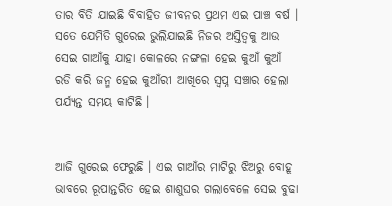ତାର ବିତି ଯାଇଛି ବିବାହିତ ଜୀବନର ପ୍ରଥମ ଏଇ ପାଞ୍ଚ ବର୍ଷ । ସତେ ଯେମିତି ଗୁରେଇ ଭୁଲିଯାଇଛି ନିଜର ଅସ୍ତିତ୍ୱକୁ ଆଉ ସେଇ ଗାଆଁକୁ ଯାହା କୋଳରେ ନଙ୍ଗଳା ହେଇ କୁଆଁ କୁଆଁ ରଡି କରି ଜନ୍ମ ହେଇ କୁଆଁରୀ ଆଖିରେ ସ୍ୱପ୍ନ ସଞ୍ଚାର ହେଲା ପର୍ଯ୍ୟନ୍ତ ସମୟ କାଟିଛି ।


ଆଜି ଗୁରେଇ ଫେରୁଛି । ଏଇ ଗାଆଁର ମାଟିରୁ ଝିଅରୁ ବୋହୂ ଭାବରେ ରୂପାନ୍ତରିତ ହେଇ ଶାଶୁଘର ଗଲାବେଳେ ସେଇ ବୁଢା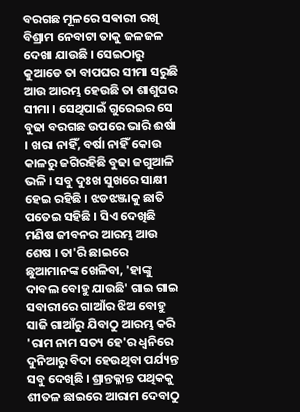ବରଗଛ ମୂଳରେ ସଵାରୀ ରଖି ବିଶ୍ରାମ ନେବାଟା ତାକୁ ଜଳଜଳ ଦେଖା ଯାଉଛି । ସେଇଠାରୁ କୁଆଡେ ତା ବାପଘର ସୀମା ସରୁଛି ଆଉ ଆରମ୍ଭ ହେଉଛି ତା ଶାଶୁଘର ସୀମା । ସେଥିପାଇଁ ଗୁରେଇର ସେ ବୁଢା ବରଗଛ ଉପରେ ଭାରି ଈର୍ଷା । ଖରା ନାହିଁ, ବର୍ଷା ନାହିଁ କୋଉ କାଳରୁ ଜଗିରହିଛି ବୁଢା ଜଗୁଆଳି ଭଳି । ସବୁ ଦୁଃଖ ସୁଖରେ ସାକ୍ଷୀ ହେଇ ରହିଛି । ଝଡଝଞ୍ଜାକୁ ଛାତି ପତେଇ ସହିଛି । ସିଏ ଦେଖିଛି ମଣିଷ ଜୀବନର ଆରମ୍ଭ ଆଉ ଶେଷ । ତା'ରି ଛାଇରେ ଛୁଆମାନଙ୍କ ଖେଳିବା, 'ହାଙ୍କୁ ଦାବଲ ବୋହୁ ଯାଉଛି' ଗାଇ ଗାଇ ସବାରୀରେ ଗାଆଁର ଝିଅ ବୋହୁ ସାଜି ଗାଆଁରୁ ଯିବାଠୁ ଆରମ୍ଭ କରି 'ରାମ ନାମ ସତ୍ୟ ହେ'ର ଧ୍ଵନିରେ ଦୁନିଆରୁ ବିଦା ହେଉଥିବା ପର୍ଯ୍ୟନ୍ତ ସବୁ ଦେଖିଛି । ଶ୍ରାନ୍ତକ୍ଳାନ୍ତ ପଥିକକୁ ଶୀତଳ ଛାଇରେ ଆରାମ ଦେବାଠୁ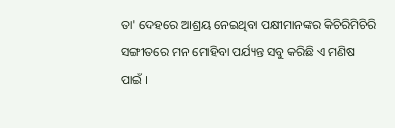ତା' ଦେହରେ ଆଶ୍ରୟ ନେଇଥିବା ପକ୍ଷୀମାନଙ୍କର କିଚିରିମିଚିରି ସଙ୍ଗୀତରେ ମନ ମୋହିବା ପର୍ଯ୍ୟନ୍ତ ସବୁ କରିଛି ଏ ମଣିଷ ପାଇଁ ।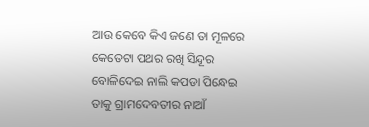ଆଉ କେବେ କିଏ ଜଣେ ତା ମୂଳରେ କେତେଟା ପଥର ରଖି ସିନ୍ଦୂର ବୋଳିଦେଇ ନାଲି କପଡା ପିନ୍ଧେଇ ତାକୁ ଗ୍ରାମଦେବତୀର ନାଆଁ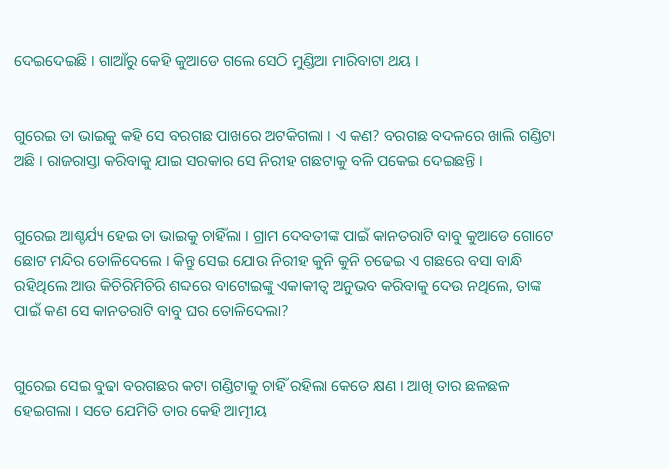ଦେଇଦେଇଛି । ଗାଆଁରୁ କେହି କୁଆଡେ ଗଲେ ସେଠି ମୁଣ୍ଡିଆ ମାରିବାଟା ଥୟ ।


ଗୁରେଇ ତା ଭାଇକୁ କହି ସେ ବରଗଛ ପାଖରେ ଅଟକିଗଲା । ଏ କଣ? ବରଗଛ ବଦଳରେ ଖାଲି ଗଣ୍ଡିଟା ଅଛି । ରାଜରାସ୍ତା କରିବାକୁ ଯାଇ ସରକାର ସେ ନିରୀହ ଗଛଟାକୁ ବଳି ପକେଇ ଦେଇଛନ୍ତି ।


ଗୁରେଇ ଆଶ୍ଚର୍ଯ୍ୟ ହେଇ ତା ଭାଇକୁ ଚାହିଁଲା । ଗ୍ରାମ ଦେବତୀଙ୍କ ପାଇଁ କାନତରାଟି ବାବୁ କୁଆଡେ ଗୋଟେ ଛୋଟ ମନ୍ଦିର ତୋଳିଦେଲେ । କିନ୍ତୁ ସେଇ ଯୋଉ ନିରୀହ କୁନି କୁନି ଚଢେଇ ଏ ଗଛରେ ବସା ବାନ୍ଧି ରହିଥିଲେ ଆଉ କିଚିରିମିଚିରି ଶବ୍ଦରେ ବାଟୋଇଙ୍କୁ ଏକାକୀତ୍ୱ ଅନୁଭବ କରିବାକୁ ଦେଉ ନଥିଲେ, ତାଙ୍କ ପାଇଁ କଣ ସେ କାନତରାଟି ବାବୁ ଘର ତୋଳିଦେଲା?


ଗୁରେଇ ସେଇ ବୁଢା ବରଗଛର କଟା ଗଣ୍ଡିଟାକୁ ଚାହିଁ ରହିଲା କେତେ କ୍ଷଣ । ଆଖି ତାର ଛଳଛଳ ହେଇଗଲା । ସତେ ଯେମିତି ତାର କେହି ଆତ୍ମୀୟ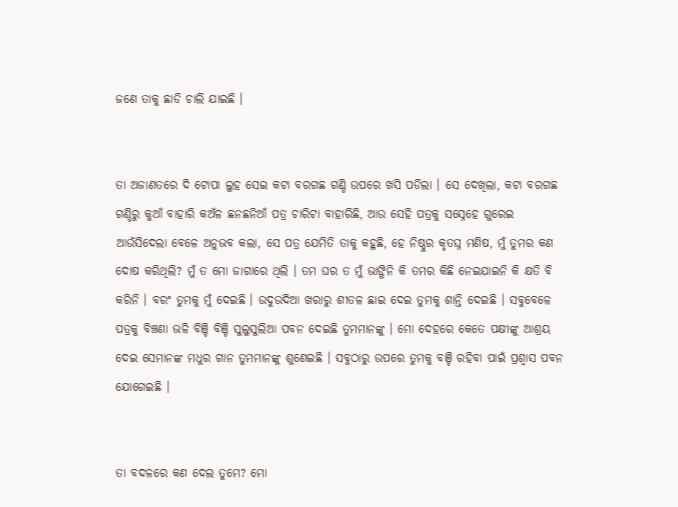ଜଣେ ତାକୁ ଛାଡି ଚାଲି ଯାଇଛି ।


ତା ଅଜାଣତରେ ଦି ଟୋପା ଲୁହ ସେଇ କଟା ବରଗଛ ଗଣ୍ଡି ଉପରେ ଖସି ପଡିଲା । ସେ ଦେଖିଲା, କଟା ବରଗଛ ଗଣ୍ଡିରୁ କୁଆଁ ବାହାରି କଅଁଳ ଛନଛନିଆଁ ପତ୍ର ଚାରିଟା ବାହାରିଛି, ଆଉ ସେହି ପତ୍ରକୁ ସସ୍ନେହେ ଗୁରେଇ ଆଉଁସିଦେଲା ବେଳେ ଅନୁଭବ କଲା, ସେ ପତ୍ର ଯେମିତି ତାକୁ କହୁଛି, ହେ ନିଷ୍ଠୁର କୃତଘ୍ନ ମଣିଷ, ମୁଁ ତୁମର କଣ ଦୋଷ କରିଥିଲି? ମୁଁ ତ ମୋ ଜାଗାରେ ଥିଲି । ତମ ଘର ତ ମୁଁ ଭାଙ୍ଗିନି କି ତମର କିଛି ନେଇଯାଇନି କି କ୍ଷତି ବି କରିନି । ବରଂ ତୁମକୁ ମୁଁ ଦେଇଛି । ଉଦୁଉଦିଆ ଖରାରୁ ଶୀତଳ ଛାଇ ଦେଇ ତୁମକୁ ଶାନ୍ତି ଦେଇଛି । ସବୁବେଳେ ପତ୍ରକୁ ବିଞ୍ଚଣା ଭଳି ବିଞ୍ଚି ବିଞ୍ଚି ସୁଲୁସୁଲିଆ ପବନ ଦେଇଛି ତୁମମାନଙ୍କୁ । ମୋ ଦେହରେ କେତେ ପକ୍ଷୀଙ୍କୁ ଆଶ୍ରୟ ଦେଇ ସେମାନଙ୍କ ମଧୁର ଗାନ ତୁମମାନଙ୍କୁ ଶୁଣେଇଛି । ସବୁଠାରୁ ଉପରେ ତୁମକୁ ବଞ୍ଚି ରହିବା ପାଇଁ ପ୍ରଶ୍ୱାସ ପବନ ଯୋଗେଇଛି ।


ତା ବଦଳରେ କଣ ଦେଲ ତୁମେ? ମୋ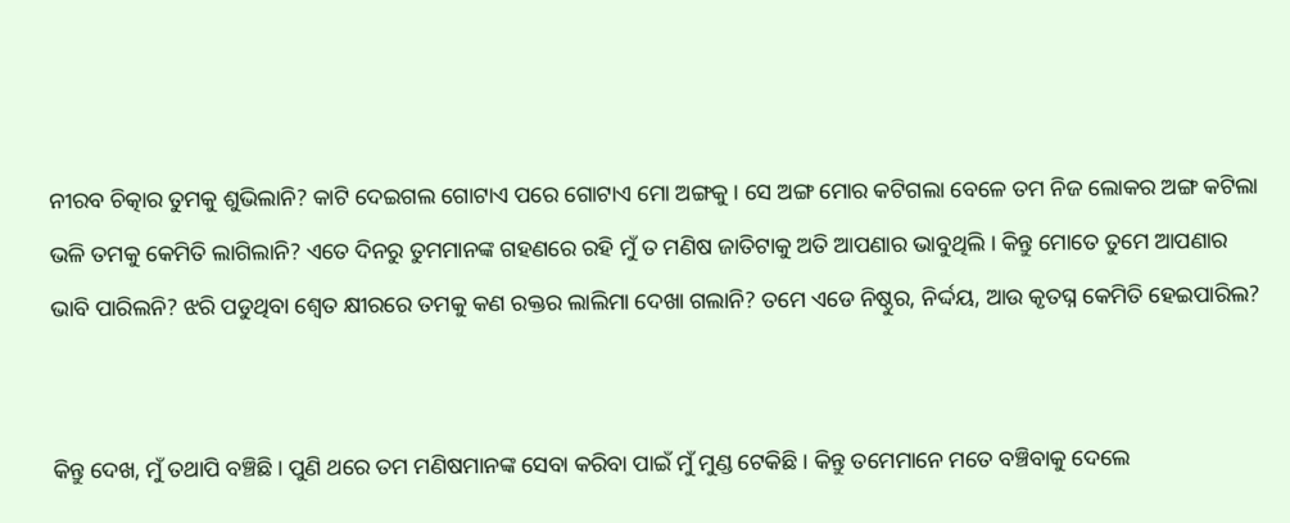ନୀରବ ଚିତ୍କାର ତୁମକୁ ଶୁଭିଲାନି? କାଟି ଦେଇଗଲ ଗୋଟାଏ ପରେ ଗୋଟାଏ ମୋ ଅଙ୍ଗକୁ । ସେ ଅଙ୍ଗ ମୋର କଟିଗଲା ବେଳେ ତମ ନିଜ ଲୋକର ଅଙ୍ଗ କଟିଲା ଭଳି ତମକୁ କେମିତି ଲାଗିଲାନି? ଏତେ ଦିନରୁ ତୁମମାନଙ୍କ ଗହଣରେ ରହି ମୁଁ ତ ମଣିଷ ଜାତିଟାକୁ ଅତି ଆପଣାର ଭାବୁଥିଲି । କିନ୍ତୁ ମୋତେ ତୁମେ ଆପଣାର ଭାବି ପାରିଲନି? ଝରି ପଡୁଥିବା ଶ୍ୱେତ କ୍ଷୀରରେ ତମକୁ କଣ ରକ୍ତର ଲାଲିମା ଦେଖା ଗଲାନି? ତମେ ଏଡେ ନିଷ୍ଠୁର, ନିର୍ଦ୍ଦୟ, ଆଉ କୃତଘ୍ନ କେମିତି ହେଇପାରିଲ?


କିନ୍ତୁ ଦେଖ, ମୁଁ ତଥାପି ବଞ୍ଚିଛି । ପୁଣି ଥରେ ତମ ମଣିଷମାନଙ୍କ ସେବା କରିବା ପାଇଁ ମୁଁ ମୁଣ୍ଡ ଟେକିଛି । କିନ୍ତୁ ତମେମାନେ ମତେ ବଞ୍ଚିବାକୁ ଦେଲେ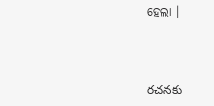ହେଲା ।



రచనకు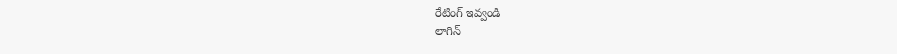రేటింగ్ ఇవ్వండి
లాగిన్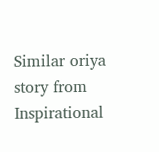Similar oriya story from Inspirational